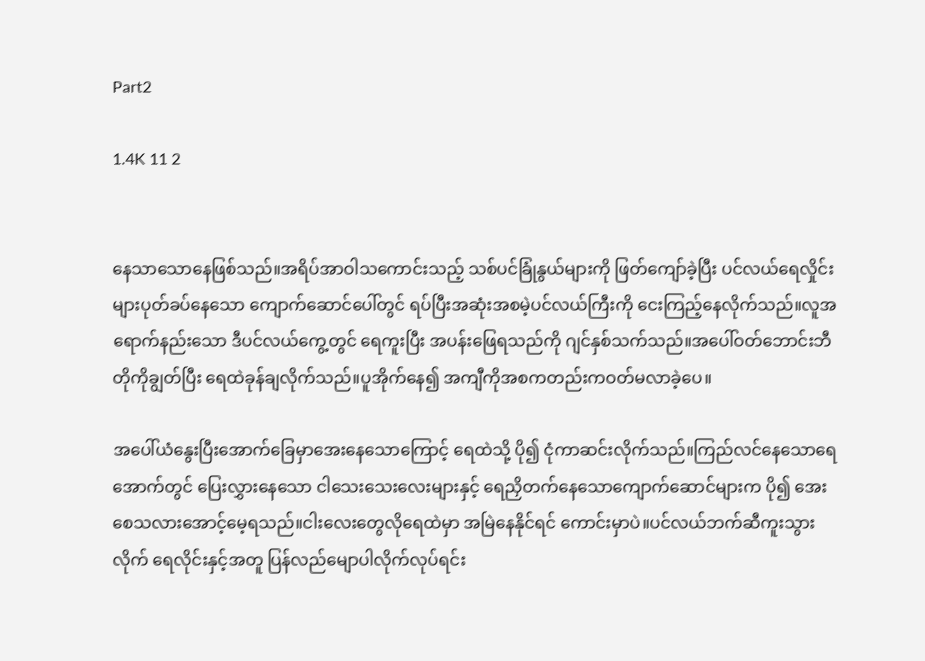Part2

1.4K 11 2


နေသာသောနေဖြစ်သည်။အရိပ်အာဝါသကောင်းသည့် သစ်ပင်ခြုံနွယ်များကို ဖြတ်ကျော်ခဲ့ပြီး ပင်လယ်ရေလှိုင်းများပုတ်ခပ်နေသော ကျောက်ဆောင်ပေါ်တွင် ရပ်ပြီးအဆုံးအစမဲ့ပင်လယ်ကြီးကို ငေးကြည့်နေလိုက်သည်။လူအရောက်နည်းသော ဒီပင်လယ်ကွေ့တွင် ရေကူးပြီး အပန်းဖြေရသည်ကို ဂျင်နှစ်သက်သည်။အပေါ်ဝတ်ဘောင်းဘီတိုကိုချွတ်ပြီး ရေထဲခုန်ချလိုက်သည်။ပူအိုက်နေ၍ အကျီကိုအစကတည်းကဝတ်မလာခဲ့ပေ။

အပေါ်ယံနွေးပြီးအောက်ခြေမှာအေးနေသောကြောင့် ရေထဲသို့ ပို၍ ငုံကာဆင်းလိုက်သည်။ကြည်လင်နေသောရေအောက်တွင် ပြေးလွှားနေသော ငါသေးသေးလေးများနှင့် ‌ရေညှိတက်နေသောကျောက်ဆောင်များက ပို၍ အေးစေသလားအောင့်မေ့ရသည်။ငါးလေးတွေလိုရေထဲမှာ အမြဲနေနိုင်ရင် ကောင်းမှာပဲ။ပင်လယ်ဘက်ဆီကူးသွားလိုက် ရေလိုင်းနှင့်အတူ ပြန်လည်မျောပါလိုက်လုပ်ရင်း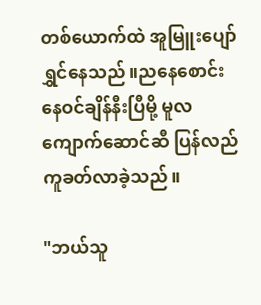တစ်ယောက်ထဲ အူမြူးပျော်ရွှင်နေသည်။ညနေစောင်း နေဝင်ချိန်နီးပြီမို့ မူလကျောက်ဆောင်ဆီ ပြန်လည်ကူခတ်လာခဲ့သည်။

"ဘယ်သူ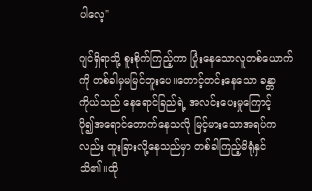ပါလေ့"

ဂျင်ရှိရာသို့ စူးစိုက်ကြည့်ကာ ပြုံးနေသောလူတစ်ယောက်ကို တစ်ခါမှမမြင်ဘူးပေ။တောင့်တင်းနေသော ခန္တာကိုယ်သည် နေရောင်ခြည်ရဲ့ အလင်းပေးမှုကြောင့် ပို၍‌အရောင်တောက်နေသလို မြင့်မားသောအရပ်ကလည်း ထူးခြားလို့နေသည်မှာ တစ်ခါကြည့်မိရုံနှင်သိ၏။ထို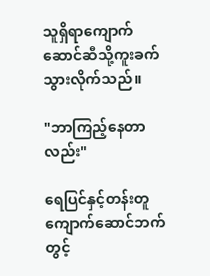သူရှိရာကျောက်ဆောင်ဆီသို့ကူးခက်သွားလိုက်သည်။

"ဘာကြည့်နေတာလည်း"

ရေပြင်နှင့်တန်းတူကျောက်ဆောင်ဘက်တွင့်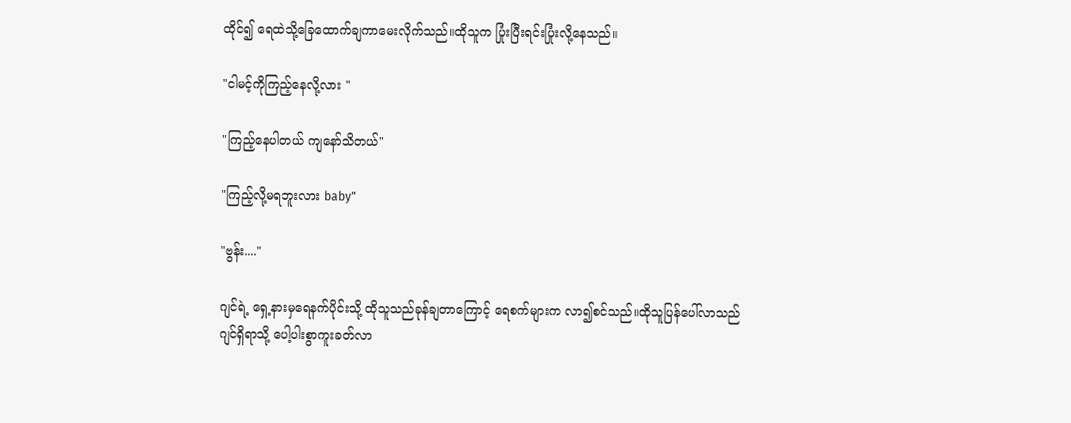ထိုင်၍ ရေထဲသို့ခြေထောက်ချကာမေးလိုက်သည်။ထိုသူက ပြုံးပြီးရင်းပြုံးလို့နေသည်။

"ငါမင့်ကိုကြည့်နေလို့လား "

"ကြည့်နေပါတယ် ကျနော်သိတယ်"

"ကြည့်လို့မရဘူးလား baby"

"ဗွန်း...."

ဂျင်ရဲ့ ရှေ့နားမှရေနက်ပိုင်းသို့ ထိုသူသည်ခုန်ချတာကြောင့် ရေစက်များက လာ၍စင်သည်။ထိုသူပြန်ပေါ်လာသည် ဂျင်ရှိရာသို့ ပေါ့ပါးစွာကူးခတ်လာ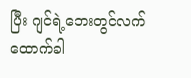ပြီး ဂျင်ရဲ့ဘေးတွင်လက်ထောက်ခါ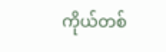ကိုယ်တစ်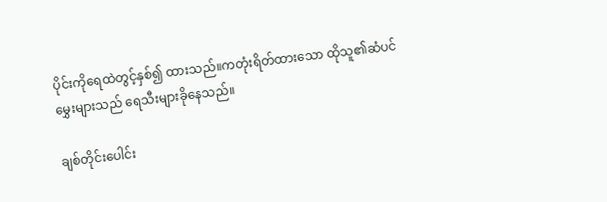ပိုင်းကိုရေထဲတွင့်နှစ်၍ ထားသည်။ကတုံးရိတ်ထားသော ထိုသူ၏ဆံပင်မွှေးများသည် ရေသီးများခိုနေသည်။

ချစ်တိုင်းပေါင်း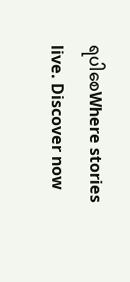ရပါစေWhere stories live. Discover now